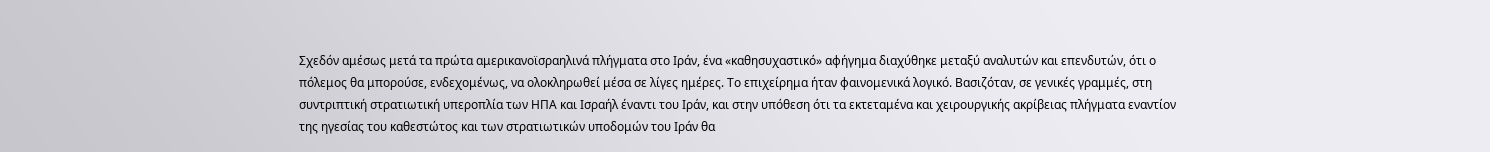Σχεδόν αμέσως μετά τα πρώτα αμερικανοϊσραηλινά πλήγματα στο Ιράν, ένα «καθησυχαστικό» αφήγημα διαχύθηκε μεταξύ αναλυτών και επενδυτών, ότι ο πόλεμος θα μπορούσε, ενδεχομένως, να ολοκληρωθεί μέσα σε λίγες ημέρες. Το επιχείρημα ήταν φαινομενικά λογικό. Βασιζόταν, σε γενικές γραμμές, στη συντριπτική στρατιωτική υπεροπλία των ΗΠΑ και Ισραήλ έναντι του Ιράν, και στην υπόθεση ότι τα εκτεταμένα και χειρουργικής ακρίβειας πλήγματα εναντίον της ηγεσίας του καθεστώτος και των στρατιωτικών υποδομών του Ιράν θα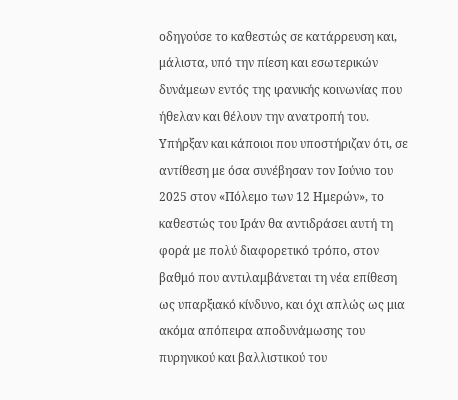οδηγούσε το καθεστώς σε κατάρρευση και, μάλιστα, υπό την πίεση και εσωτερικών δυνάμεων εντός της ιρανικής κοινωνίας που ήθελαν και θέλουν την ανατροπή του.
Υπήρξαν και κάποιοι που υποστήριζαν ότι, σε αντίθεση με όσα συνέβησαν τον Ιούνιο του 2025 στον «Πόλεμο των 12 Ημερών», το καθεστώς του Ιράν θα αντιδράσει αυτή τη φορά με πολύ διαφορετικό τρόπο, στον βαθμό που αντιλαμβάνεται τη νέα επίθεση ως υπαρξιακό κίνδυνο, και όχι απλώς ως μια ακόμα απόπειρα αποδυνάμωσης του πυρηνικού και βαλλιστικού του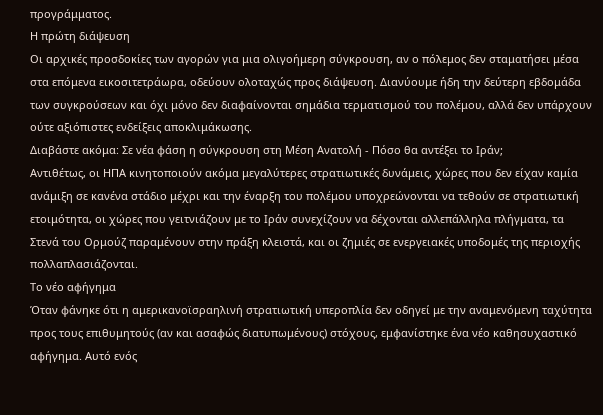προγράμματος.
Η πρώτη διάψευση
Οι αρχικές προσδοκίες των αγορών για μια ολιγοήμερη σύγκρουση, αν ο πόλεμος δεν σταματήσει μέσα στα επόμενα εικοσιτετράωρα, οδεύουν ολοταχώς προς διάψευση. Διανύουμε ήδη την δεύτερη εβδομάδα των συγκρούσεων και όχι μόνο δεν διαφαίνονται σημάδια τερματισμού του πολέμου, αλλά δεν υπάρχουν ούτε αξιόπιστες ενδείξεις αποκλιμάκωσης.
Διαβάστε ακόμα: Σε νέα φάση η σύγκρουση στη Μέση Ανατολή - Πόσο θα αντέξει το Ιράν;
Αντιθέτως, οι ΗΠΑ κινητοποιούν ακόμα μεγαλύτερες στρατιωτικές δυνάμεις, χώρες που δεν είχαν καμία ανάμιξη σε κανένα στάδιο μέχρι και την έναρξη του πολέμου υποχρεώνονται να τεθούν σε στρατιωτική ετοιμότητα, οι χώρες που γειτνιάζουν με το Ιράν συνεχίζουν να δέχονται αλλεπάλληλα πλήγματα, τα Στενά του Ορμούζ παραμένουν στην πράξη κλειστά, και οι ζημιές σε ενεργειακές υποδομές της περιοχής πολλαπλασιάζονται.
Το νέο αφήγημα
Όταν φάνηκε ότι η αμερικανοϊσραηλινή στρατιωτική υπεροπλία δεν οδηγεί με την αναμενόμενη ταχύτητα προς τους επιθυμητούς (αν και ασαφώς διατυπωμένους) στόχους, εμφανίστηκε ένα νέο καθησυχαστικό αφήγημα. Αυτό ενός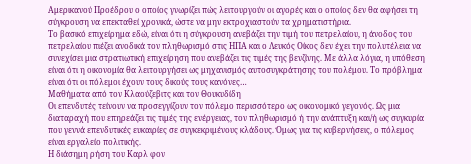Αμερικανού Προέδρου ο οποίος γνωρίζει πώς λειτουργούν οι αγορές και ο οποίος δεν θα αφήσει τη σύγκρουση να επεκταθεί χρονικά, ώστε να μην εκτροχιαστούν τα χρηματιστήρια.
Το βασικό επιχείρημα εδώ, είναι ότι η σύγκρουση ανεβάζει την τιμή του πετρελαίου, η άνοδος του πετρελαίου πιέζει ανοδικά τον πληθωρισμό στις ΗΠΑ και ο Λευκός Οίκος δεν έχει την πολυτέλεια να συνεχίσει μια στρατιωτική επιχείρηση που ανεβάζει τις τιμές της βενζίνης. Με άλλα λόγια, η υπόθεση είναι ότι η οικονομία θα λειτουργήσει ως μηχανισμός αυτοσυγκράτησης του πολέμου. Το πρόβλημα είναι ότι οι πόλεμοι έχουν τους δικούς τους κανόνες…
Μαθήματα από τον Κλαούζεβιτς και τον Θουκυδίδη
Οι επενδυτές τείνουν να προσεγγίζουν τον πόλεμο περισσότερο ως οικονομικό γεγονός. Ως μια διαταραχή που επηρεάζει τις τιμές της ενέργειας, τον πληθωρισμό ή την ανάπτυξη και/ή ως συγκυρία που γεννά επενδυτικές ευκαιρίες σε συγκεκριμένους κλάδους. Όμως για τις κυβερνήσεις, ο πόλεμος είναι εργαλείο πολιτικής.
Η διάσημη ρήση του Καρλ φον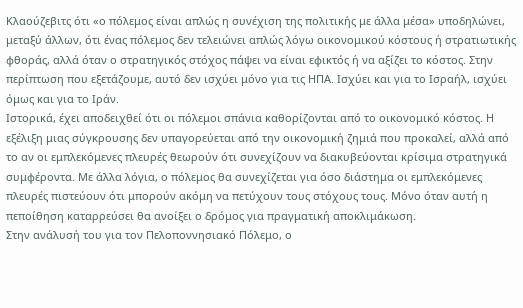Κλαούζεβιτς ότι «ο πόλεμος είναι απλώς η συνέχιση της πολιτικής με άλλα μέσα» υποδηλώνει, μεταξύ άλλων, ότι ένας πόλεμος δεν τελειώνει απλώς λόγω οικονομικού κόστους ή στρατιωτικής φθοράς, αλλά όταν ο στρατηγικός στόχος πάψει να είναι εφικτός ή να αξίζει το κόστος. Στην περίπτωση που εξετάζουμε, αυτό δεν ισχύει μόνο για τις ΗΠΑ. Ισχύει και για το Ισραήλ, ισχύει όμως και για το Ιράν.
Ιστορικά, έχει αποδειχθεί ότι οι πόλεμοι σπάνια καθορίζονται από το οικονομικό κόστος. Η εξέλιξη μιας σύγκρουσης δεν υπαγορεύεται από την οικονομική ζημιά που προκαλεί, αλλά από το αν οι εμπλεκόμενες πλευρές θεωρούν ότι συνεχίζουν να διακυβεύονται κρίσιμα στρατηγικά συμφέροντα. Με άλλα λόγια, ο πόλεμος θα συνεχίζεται για όσο διάστημα οι εμπλεκόμενες πλευρές πιστεύουν ότι μπορούν ακόμη να πετύχουν τους στόχους τους. Μόνο όταν αυτή η πεποίθηση καταρρεύσει θα ανοίξει ο δρόμος για πραγματική αποκλιμάκωση.
Στην ανάλυσή του για τον Πελοποννησιακό Πόλεμο, ο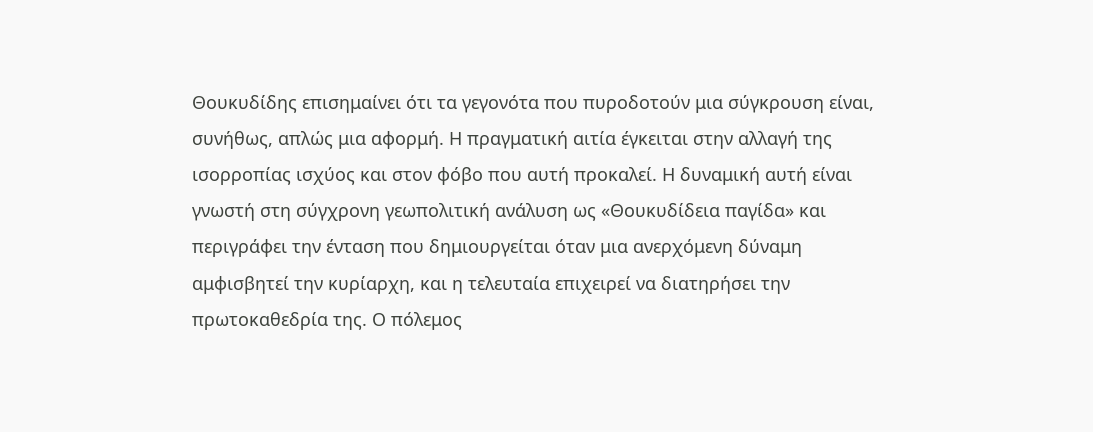Θουκυδίδης επισημαίνει ότι τα γεγονότα που πυροδοτούν μια σύγκρουση είναι, συνήθως, απλώς μια αφορμή. Η πραγματική αιτία έγκειται στην αλλαγή της ισορροπίας ισχύος και στον φόβο που αυτή προκαλεί. Η δυναμική αυτή είναι γνωστή στη σύγχρονη γεωπολιτική ανάλυση ως «Θουκυδίδεια παγίδα» και περιγράφει την ένταση που δημιουργείται όταν μια ανερχόμενη δύναμη αμφισβητεί την κυρίαρχη, και η τελευταία επιχειρεί να διατηρήσει την πρωτοκαθεδρία της. Ο πόλεμος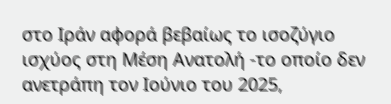στο Ιράν αφορά βεβαίως το ισοζύγιο ισχύος στη Μέση Ανατολή -το οποίο δεν ανετράπη τον Ιούνιο του 2025,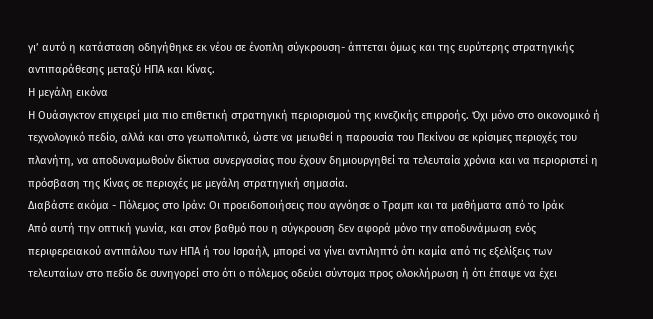γι’ αυτό η κατάσταση οδηγήθηκε εκ νέου σε ένοπλη σύγκρουση- άπτεται όμως και της ευρύτερης στρατηγικής αντιπαράθεσης μεταξύ ΗΠΑ και Κίνας.
Η μεγάλη εικόνα
Η Ουάσιγκτον επιχειρεί μια πιο επιθετική στρατηγική περιορισμού της κινεζικής επιρροής. Όχι μόνο στο οικονομικό ή τεχνολογικό πεδίο, αλλά και στο γεωπολιτικό, ώστε να μειωθεί η παρουσία του Πεκίνου σε κρίσιμες περιοχές του πλανήτη, να αποδυναμωθούν δίκτυα συνεργασίας που έχουν δημιουργηθεί τα τελευταία χρόνια και να περιοριστεί η πρόσβαση της Κίνας σε περιοχές με μεγάλη στρατηγική σημασία.
Διαβάστε ακόμα - Πόλεμος στο Ιράν: Οι προειδοποιήσεις που αγνόησε ο Τραμπ και τα μαθήματα από το Ιράκ
Από αυτή την οπτική γωνία, και στον βαθμό που η σύγκρουση δεν αφορά μόνο την αποδυνάμωση ενός περιφερειακού αντιπάλου των ΗΠΑ ή του Ισραήλ, μπορεί να γίνει αντιληπτό ότι καμία από τις εξελίξεις των τελευταίων στο πεδίο δε συνηγορεί στο ότι ο πόλεμος οδεύει σύντομα προς ολοκλήρωση ή ότι έπαψε να έχει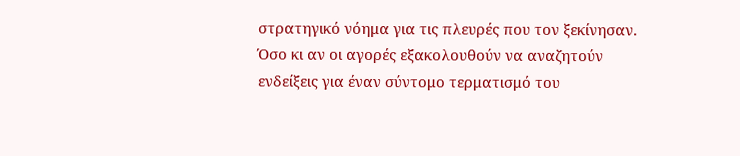στρατηγικό νόημα για τις πλευρές που τον ξεκίνησαν. Όσο κι αν οι αγορές εξακολουθούν να αναζητούν ενδείξεις για έναν σύντομο τερματισμό του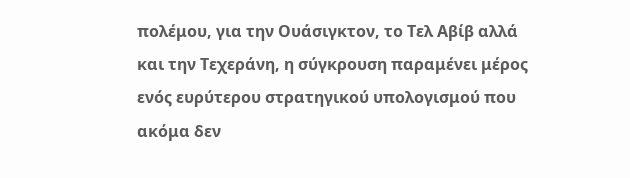πολέμου, για την Ουάσιγκτον, το Τελ Αβίβ αλλά και την Τεχεράνη, η σύγκρουση παραμένει μέρος ενός ευρύτερου στρατηγικού υπολογισμού που ακόμα δεν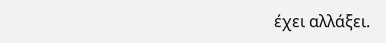έχει αλλάξει.